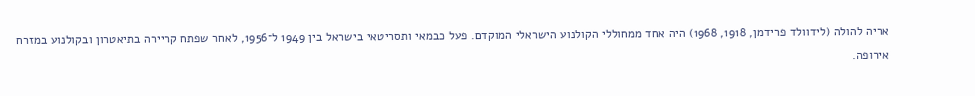אריה להולה (לידוולד פרידמן, 1918, 1968) היה אחד ממחוללי הקולנוע הישראלי המוקדם. פעל כבמאי ותסריטאי בישראל בין 1949 ל־1956, לאחר שפתח קריירה בתיאטרון ובקולנוע במזרח אירופה.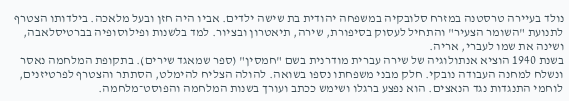נולד בעיירה טרסטנה במזרח סלובקיה במשפחה יהודית בת שישה ילדים. אביו היה חזן ובעל מלאכה. בילדותו הצטרף לתנועת "השומר הצעיר" והתחיל לעסוק בסיפורת, שירה, תיאטרון ובציור. למד בלשנות ופילוסופיה בברטיסלאבה, ושינה את שמו לעברי, אריה.
בשנת 1940 הוציא אנתולוגיה של שירה עברית מודרנית בשם "חמסין" (ספר שמאגד שירים). בתקופת המלחמה נאסר ונשלח למחנה העבודה נובקי. חלק מבני משפחתו נספו בשואה. להולה הצליח להימלט, הסתתר והצטרף לפרטיזנים, לוחמי התנגדות נגד הנאצים. הוא נפצע ברגלו ושימש ככתב ועורך בשנות המלחמה והפוסט־מלחמה.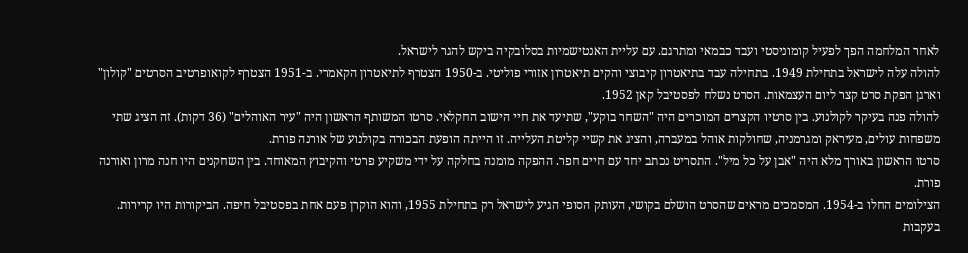לאחר המלחמה הפך לפעיל קומוניסטי ועבד כבמאי ומתרגם. עם עליית האנטישמיות בסלובקיה ביקש להגר לישראל.
להולה עלה לישראל בתחילת 1949. בתחילה עבד בתיאטרון קיבוצי והקים תיאטרון אזורי פוליטי. ב-1950 הצטרף לתיאטרון הקאמרי. ב-1951 הצטרף לקואופרטיב הסרטים "קולון" וארגן הפקת סרט קצר ליום העצמאות. הסרט נשלח לפסטיבל קאן 1952.
להולה פנה בעיקר לקולנוע. בין סרטיו הקצרים המוכרים היה "השחר בוקע", שתיעד את חיי הישוב החקלאי. סרטו המשותף הראשון היה "עיר האוהלים" (36 דקות). זה הציג שתי משפחות עולים, מעיראק ומגרמניה, שחולקות אוהל במעברה, והציג את קשיי קליטת העלייה. זו הייתה הופעת הבכורה בקולנוע של אורנה פורת.
סרטו הראשון באורך מלא היה "אבן על כל מיל". התסריט נכתב יחד עם חיים חפר. ההפקה מומנה בחלקה על ידי משקיע פרטי והקיבוץ המאוחד. בין השחקנים היו חנה מרון ואורנה פורת.
הצילומים החלו ב-1954. המסמכים מראים שהסרט הושלם בקושי, העותק הסופי הגיע לישראל רק בתחילת 1955, והוא הוקרן פעם אחת בפסטיבל חיפה. הביקורות היו קרירות. בעקבות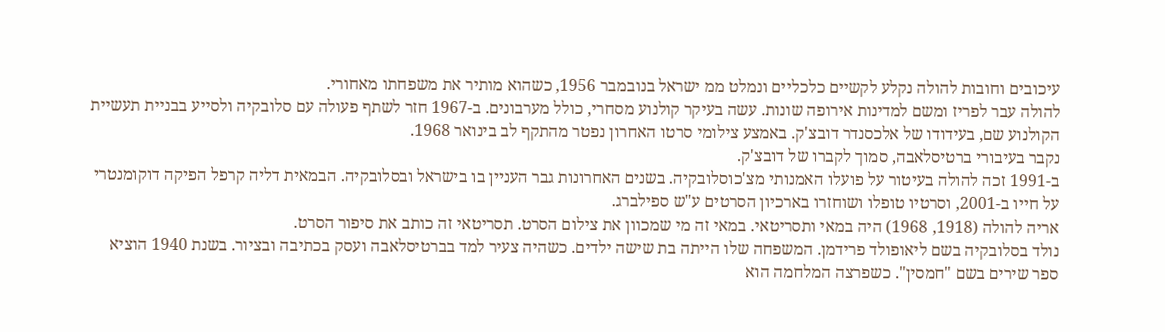עיכובים וחובות להולה נקלע לקשיים כלכליים ונמלט ממ ישראל בנובמבר 1956, כשהוא מותיר את משפחתו מאחורי.
להולה עבר לפריז ומשם למדינות אירופה שונות. עשה בעיקר קולנוע מסחרי, כולל מערבונים. ב-1967 חזר לשתף פעולה עם סלובקיה ולסייע בבניית תעשיית הקולנוע שם, בעידודו של אלכסנדר דובצ'ק. באמצע צילומי סרטו האחרון נפטר מהתקף לב בינואר 1968.
נקבר בעיבורי ברטיסלאבה, סמוך לקברו של דובצ'ק.
ב-1991 זכה להולה בעיטור על פועלו האמנותי מצ'כוסלובקיה. בשנים האחרונות גבר העניין בו בישראל ובסלובקיה. הבמאית דליה קרפל הפיקה דוקומנטרי על חייו ב-2001, וסרטיו טופלו ושוחזרו בארכיון הסרטים ע"ש ספילברג.
אריה להולה (1918, 1968) היה במאי ותסריטאי. במאי זה מי שמכוון את צילום הסרט. תסריטאי זה כותב את סיפור הסרט.
נולד בסלובקיה בשם ליאופולד פרידמן. המשפחה שלו הייתה בת שישה ילדים. כשהיה צעיר למד בברטיסלאבה ועסק בכתיבה ובציור. בשנת 1940 הוציא ספר שירים בשם "חמסין". כשפרצה המלחמה הוא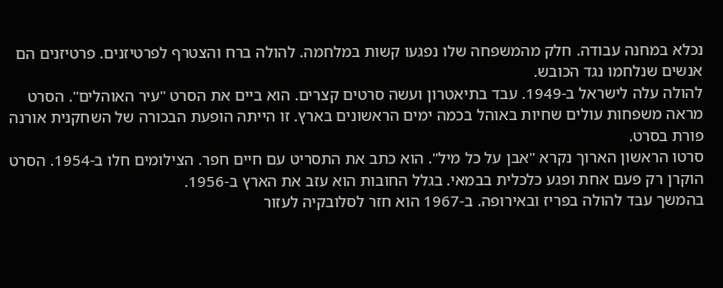נכלא במחנה עבודה. חלק מהמשפחה שלו נפגעו קשות במלחמה. להולה ברח והצטרף לפרטיזנים. פרטיזנים הם אנשים שנלחמו נגד הכובש.
להולה עלה לישראל ב-1949. עבד בתיאטרון ועשה סרטים קצרים. הוא ביים את הסרט "עיר האוהלים". הסרט מראה משפחות עולים שחיות באוהל בכמה ימים הראשונים בארץ. זו הייתה הופעת הבכורה של השחקנית אורנה פורת בסרט.
סרטו הראשון הארוך נקרא "אבן על כל מיל". הוא כתב את התסריט עם חיים חפר. הצילומים חלו ב-1954. הסרט הוקרן רק פעם אחת ופגע כלכלית בבמאי. בגלל החובות הוא עזב את הארץ ב-1956.
בהמשך עבד להולה בפריז ובאירופה. ב-1967 הוא חזר לסלובקיה לעזור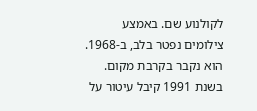לקולנוע שם. באמצע צילומים נפטר בלב, ב-1968. הוא נקבר בקרבת מקום.
בשנת 1991 קיבל עיטור על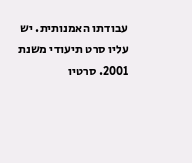עבודתו האמנותית. יש עליו סרט תיעודי משנת 2001. סרטיו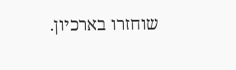שוחזרו בארכיון.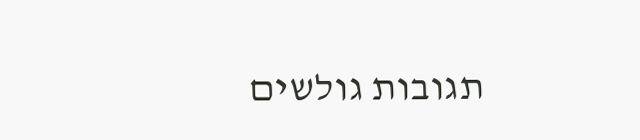תגובות גולשים